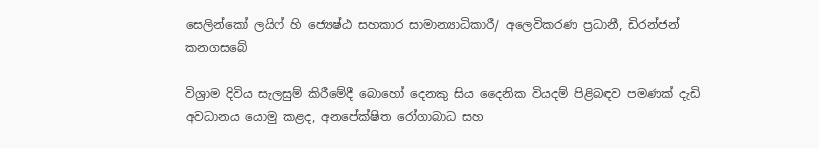සෙලින්කෝ ලයිෆ් හි ජ්‍යෙෂ්ඨ සහකාර සාමාන්‍යාධිකාරී/ අලෙවිකරණ ප්‍රධානී, ඩිරන්ජන් කනගසබේ

විශ්‍රාම දිවිය සැලසුම් කිරීමේදී බොහෝ දෙනකු සිය දෛනික වියදම් පිළිබඳව පමණක් දැඩි අවධානය යොමු කළද, අනපේක්ෂිත රෝගාබාධ සහ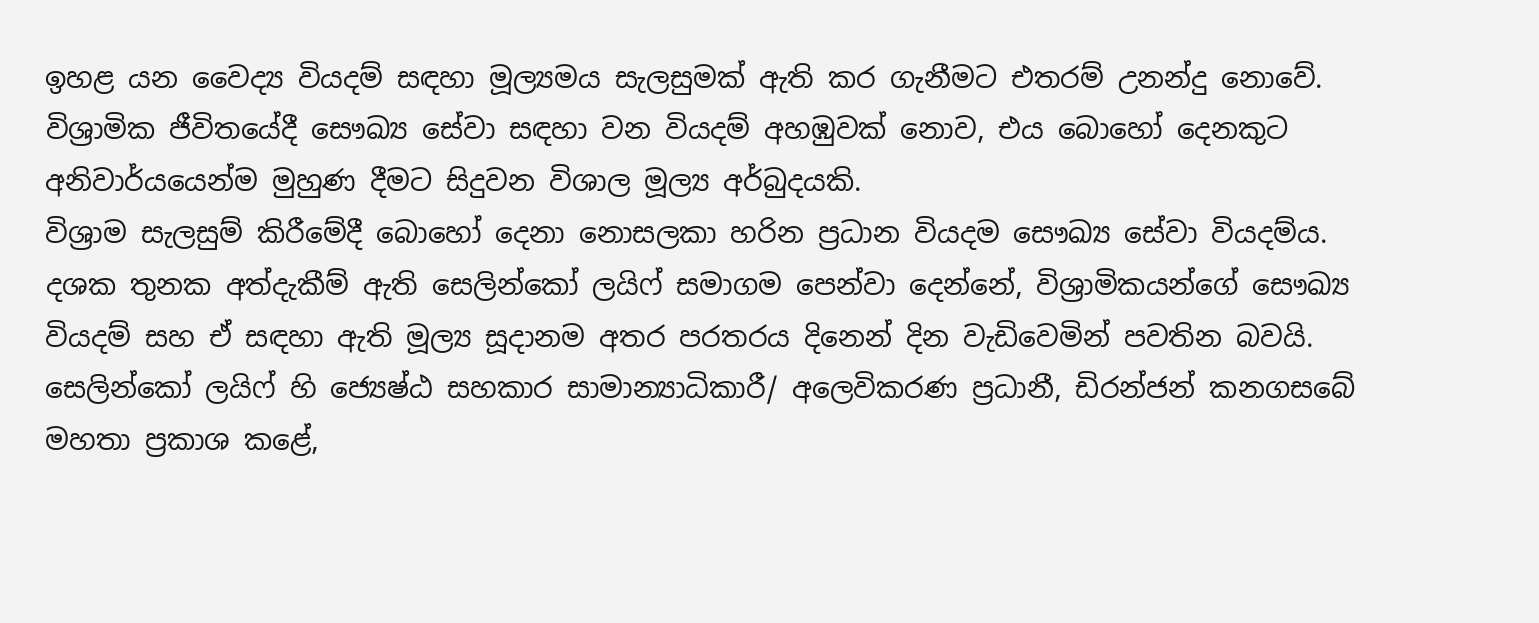ඉහළ යන වෛද්‍ය වියදම් සඳහා මූල්‍යමය සැලසුමක් ඇති කර ගැනීමට එතරම් උනන්දු නොවේ.
විශ්‍රාමික ජීවිතයේදී සෞඛ්‍ය සේවා සඳහා වන වියදම් අහඹුවක් නොව, එය බොහෝ දෙනකුට අනිවාර්යයෙන්ම මුහුණ දීමට සිදුවන විශාල මූල්‍ය අර්බුදයකි.
විශ්‍රාම සැලසුම් කිරීමේදී බොහෝ දෙනා නොසලකා හරින ප්‍රධාන වියදම සෞඛ්‍ය සේවා වියදම්ය. දශක තුනක අත්දැකීම් ඇති සෙලින්කෝ ලයිෆ් සමාගම පෙන්වා දෙන්නේ, විශ්‍රාමිකයන්ගේ සෞඛ්‍ය වියදම් සහ ඒ සඳහා ඇති මූල්‍ය සූදානම අතර පරතරය දිනෙන් දින වැඩිවෙමින් පවතින බවයි.
සෙලින්කෝ ලයිෆ් හි ජ්‍යෙෂ්ඨ සහකාර සාමාන්‍යාධිකාරී/ අලෙවිකරණ ප්‍රධානී, ඩිරන්ජන් කනගසබේ මහතා ප්‍රකාශ කළේ,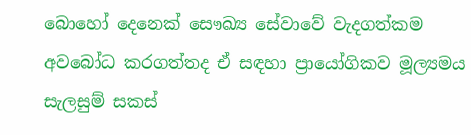බොහෝ දෙනෙක් සෞඛ්‍ය සේවාවේ වැදගත්කම අවබෝධ කරගත්තද ඒ සඳහා ප්‍රායෝගිකව මූල්‍යමය සැලසුම් සකස්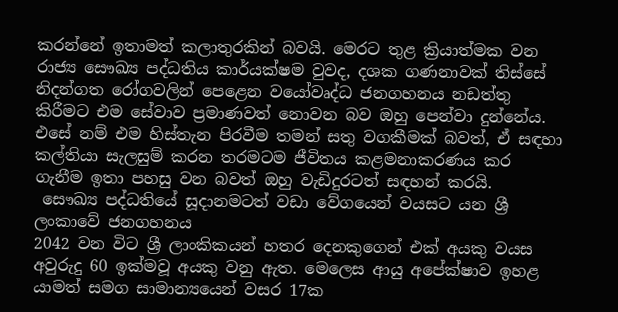කරන්නේ ඉතාමත් කලාතුරකින් බවයි. මෙරට තුළ ක්‍රියාත්මක වන රාජ්‍ය සෞඛ්‍ය පද්ධතිය කාර්යක්ෂම වුවද, දශක ගණනාවක් තිස්සේ නිදන්ගත රෝගවලින් පෙළෙන වයෝවෘද්ධ ජනගහනය නඩත්තු කිරීමට එම සේවාව ප්‍රමාණවත් නොවන බව ඔහු පෙන්වා දුන්නේය. එසේ නම් එම හිස්තැන පිරවීම තමන් සතු වගකීමක් බවත්, ඒ සඳහා කල්තියා සැලසුම් කරන තරමටම ජීවිතය කළමනාකරණය කර ගැනීම ඉතා පහසු වන බවත් ඔහු වැඩිදුරටත් සඳහන් කරයි.
 සෞඛ්‍ය පද්ධතියේ සූදානමටත් වඩා වේගයෙන් වයසට යන ශ්‍රී ලංකාවේ ජනගහනය
2042 වන විට ශ්‍රී ලාංකිකයන් හතර දෙනකුගෙන් එක් අයකු වයස අවුරුදු 60 ඉක්මවූ අයකු වනු ඇත. මෙලෙස ආයු අපේක්ෂාව ඉහළ යාමත් සමග සාමාන්‍යයෙන් වසර 17ක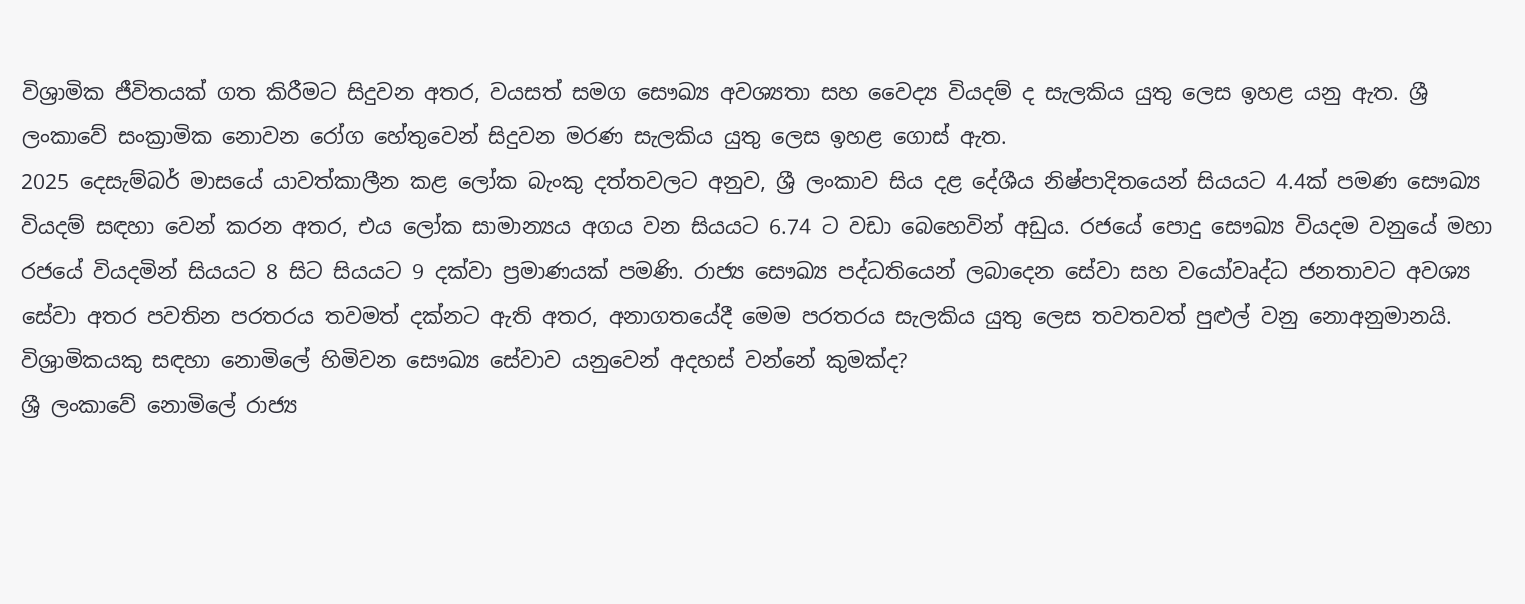විශ්‍රාමික ජීවිතයක් ගත කිරීමට සිදුවන අතර, වයසත් සමග සෞඛ්‍ය අවශ්‍යතා සහ වෛද්‍ය වියදම් ද සැලකිය යුතු ලෙස ඉහළ යනු ඇත. ශ්‍රී ලංකාවේ සංක්‍රාමික නොවන රෝග හේතුවෙන් සිදුවන මරණ සැලකිය යුතු ලෙස ඉහළ ගොස් ඇත.
2025 දෙසැම්බර් මාසයේ යාවත්කාලීන කළ ලෝක බැංකු දත්තවලට අනුව, ශ්‍රී ලංකාව සිය දළ දේශීය නිෂ්පාදිතයෙන් සියයට 4.4ක් පමණ සෞඛ්‍ය වියදම් සඳහා වෙන් කරන අතර, එය ලෝක සාමාන්‍යය අගය වන සියයට 6.74 ට වඩා බෙහෙවින් අඩුය. රජයේ පොදු සෞඛ්‍ය වියදම වනුයේ මහා රජයේ වියදමින් සියයට 8 සිට සියයට 9 දක්වා ප්‍රමාණයක් පමණි. රාජ්‍ය සෞඛ්‍ය පද්ධතියෙන් ලබාදෙන සේවා සහ වයෝවෘද්ධ ජනතාවට අවශ්‍ය සේවා අතර පවතින පරතරය තවමත් දක්නට ඇති අතර, අනාගතයේදී මෙම පරතරය සැලකිය යුතු ලෙස තවතවත් පුළුල් වනු නොඅනුමානයි.
විශ්‍රාමිකයකු සඳහා නොමිලේ හිමිවන සෞඛ්‍ය සේවාව යනුවෙන් අදහස් වන්නේ කුමක්ද?
ශ්‍රී ලංකාවේ නොමිලේ රාජ්‍ය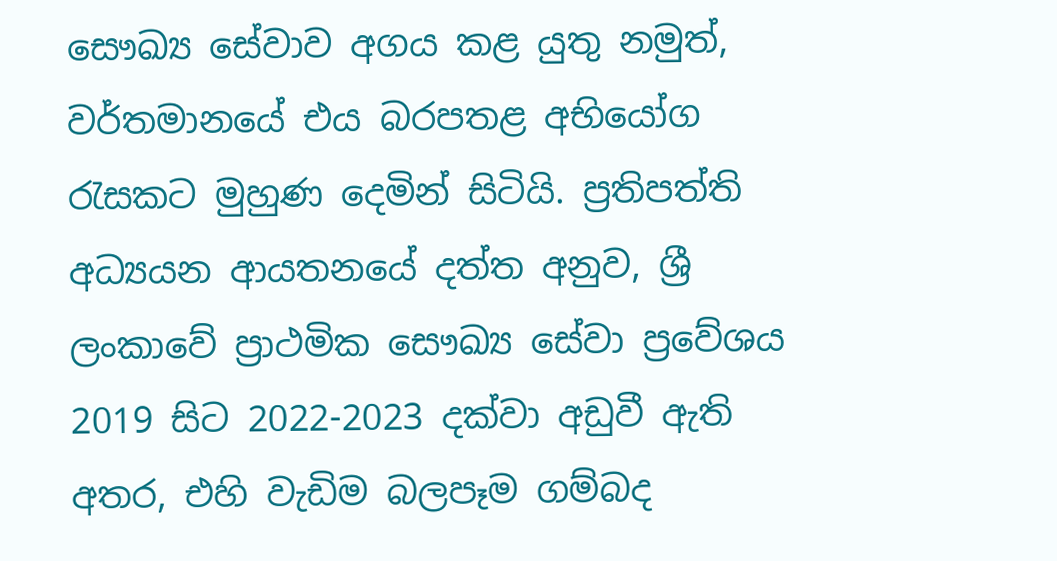සෞඛ්‍ය සේවාව අගය කළ යුතු නමුත්, වර්තමානයේ එය බරපතළ අභියෝග රැසකට මුහුණ දෙමින් සිටියි. ප්‍රතිපත්ති අධ්‍යයන ආයතනයේ දත්ත අනුව, ශ්‍රී ලංකාවේ ප්‍රාථමික සෞඛ්‍ය සේවා ප්‍රවේශය 2019 සිට 2022-2023 දක්වා අඩුවී ඇති අතර, එහි වැඩිම බලපෑම ගම්බද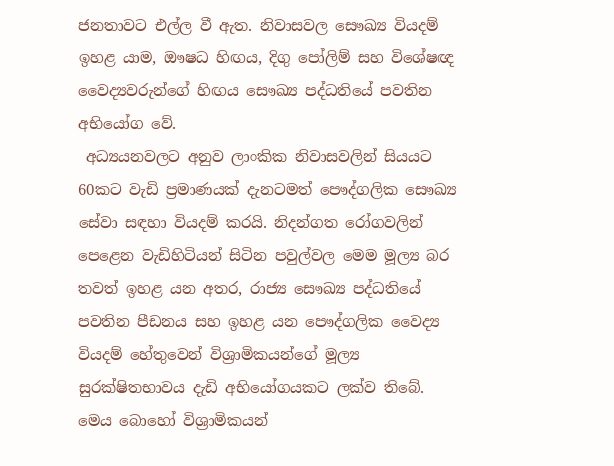ජනතාවට එල්ල වී ඇත. නිවාසවල සෞඛ්‍ය වියදම් ඉහළ යාම, ඖෂධ හිඟය, දිගු පෝලිම් සහ විශේෂඥ වෛද්‍යවරුන්ගේ හිඟය සෞඛ්‍ය පද්ධතියේ පවතින අභියෝග වේ.
 අධ්‍යයනවලට අනුව ලාංකික නිවාසවලින් සියයට 60කට වැඩි ප්‍රමාණයක් දැනටමත් පෞද්ගලික සෞඛ්‍ය සේවා සඳහා වියදම් කරයි. නිදන්ගත රෝගවලින් පෙළෙන වැඩිහිටියන් සිටින පවුල්වල මෙම මූල්‍ය බර තවත් ඉහළ යන අතර, රාජ්‍ය සෞඛ්‍ය පද්ධතියේ පවතින පීඩනය සහ ඉහළ යන පෞද්ගලික වෛද්‍ය වියදම් හේතුවෙන් විශ්‍රාමිකයන්ගේ මූල්‍ය සුරක්ෂිතභාවය දැඩි අභියෝගයකට ලක්ව තිබේ. මෙය බොහෝ විශ්‍රාමිකයන්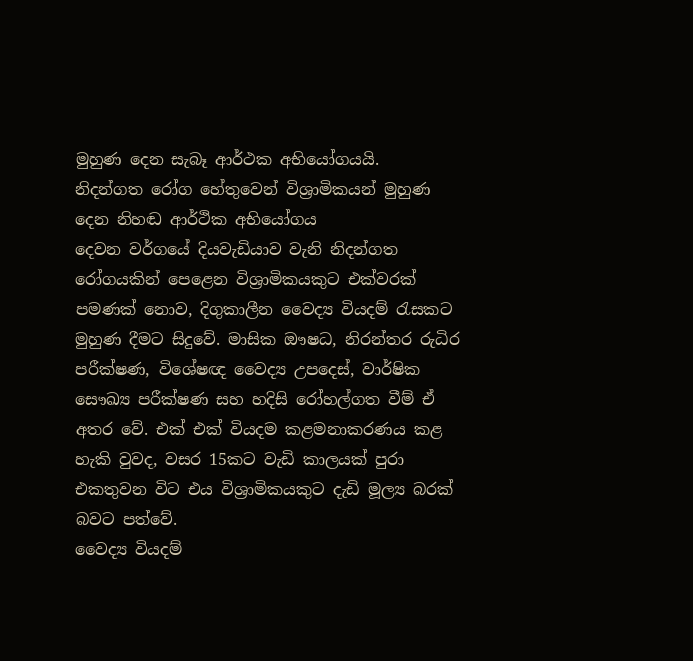මුහුණ දෙන සැබෑ ආර්ථක අභියෝගයයි.
නිදන්ගත රෝග හේතුවෙන් විශ්‍රාමිකයන් මුහුණ දෙන නිහඬ ආර්ථික අභියෝගය
දෙවන වර්ගයේ දියවැඩියාව වැනි නිදන්ගත රෝගයකින් පෙළෙන විශ්‍රාමිකයකුට එක්වරක් පමණක් නොව, දිගුකාලීන වෛද්‍ය වියදම් රැසකට මුහුණ දීමට සිදුවේ. මාසික ඖෂධ, නිරන්තර රුධිර පරීක්ෂණ, විශේෂඥ වෛද්‍ය උපදෙස්, වාර්ෂික සෞඛ්‍ය පරීක්ෂණ සහ හදිසි රෝහල්ගත වීම් ඒ අතර වේ. එක් එක් වියදම කළමනාකරණය කළ හැකි වුවද, වසර 15කට වැඩි කාලයක් පුරා එකතුවන විට එය විශ්‍රාමිකයකුට දැඩි මූල්‍ය බරක් බවට පත්වේ.
වෛද්‍ය වියදම්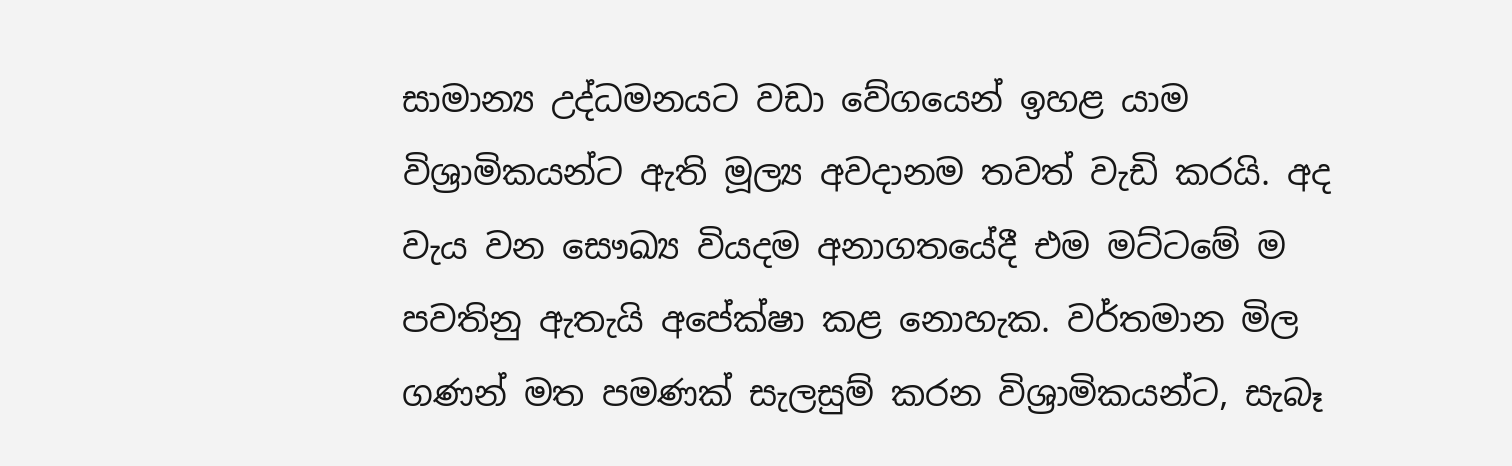සාමාන්‍ය උද්ධමනයට වඩා වේගයෙන් ඉහළ යාම විශ්‍රාමිකයන්ට ඇති මූල්‍ය අවදානම තවත් වැඩි කරයි. අද වැය වන සෞඛ්‍ය වියදම අනාගතයේදී එම මට්ටමේ ම පවතිනු ඇතැයි අපේක්ෂා කළ නොහැක. වර්තමාන මිල ගණන් මත පමණක් සැලසුම් කරන විශ්‍රාමිකයන්ට, සැබෑ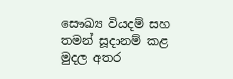සෞඛ්‍ය වියදම් සහ තමන් සූදානම් කළ මුදල අතර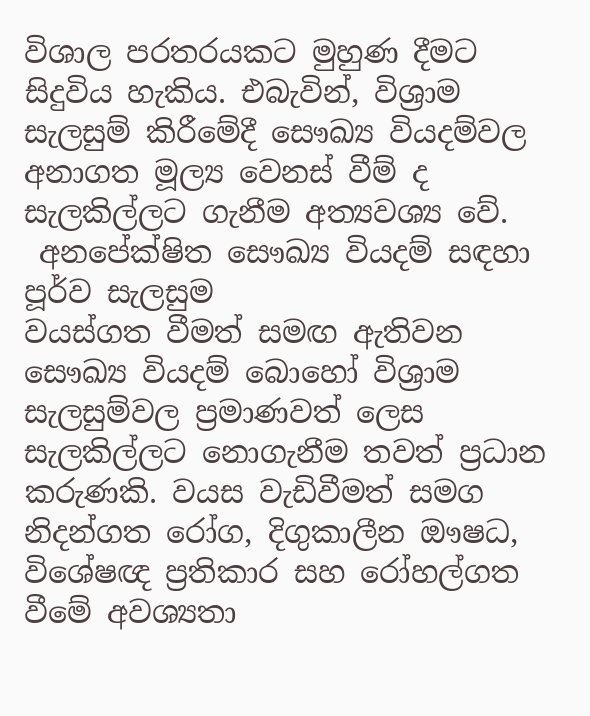විශාල පරතරයකට මුහුණ දීමට සිදුවිය හැකිය. එබැවින්, විශ්‍රාම සැලසුම් කිරීමේදී සෞඛ්‍ය වියදම්වල අනාගත මූල්‍ය වෙනස් වීම් ද සැලකිල්ලට ගැනීම අත්‍යවශ්‍ය වේ.
 අනපේක්ෂිත සෞඛ්‍ය වියදම් සඳහා පූර්ව සැලසුම
වයස්ගත වීමත් සමඟ ඇතිවන සෞඛ්‍ය වියදම් බොහෝ විශ්‍රාම සැලසුම්වල ප්‍රමාණවත් ලෙස සැලකිල්ලට නොගැනීම තවත් ප්‍රධාන කරුණකි. වයස වැඩිවීමත් සමග නිදන්ගත රෝග, දිගුකාලීන ඖෂධ, විශේෂඥ ප්‍රතිකාර සහ රෝහල්ගත වීමේ අවශ්‍යතා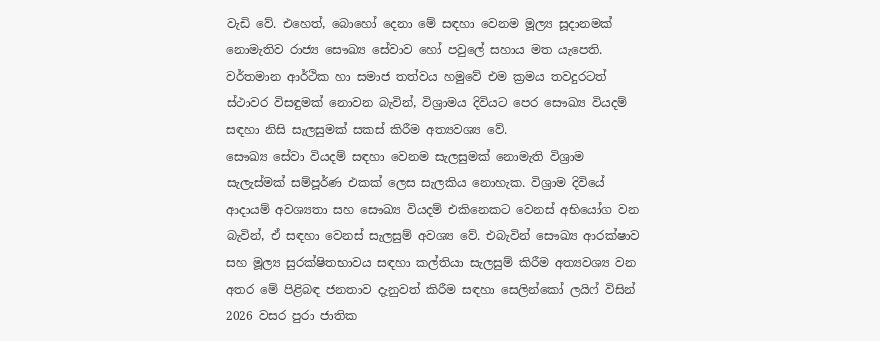වැඩි වේ. එහෙත්, බොහෝ දෙනා මේ සඳහා වෙනම මූල්‍ය සූදානමක් නොමැතිව රාජ්‍ය සෞඛ්‍ය සේවාව හෝ පවුලේ සහාය මත යැපෙති. වර්තමාන ආර්ථික හා සමාජ තත්වය හමුවේ එම ක්‍රමය තවදුරටත් ස්ථාවර විසඳුමක් නොවන බැවින්, විශ්‍රාමය දිවියට පෙර සෞඛ්‍ය වියදම් සඳහා නිසි සැලසුමක් සකස් කිරීම අත්‍යවශ්‍ය වේ.
සෞඛ්‍ය සේවා වියදම් සඳහා වෙනම සැලසුමක් නොමැති විශ්‍රාම සැලැස්මක් සම්පූර්ණ එකක් ලෙස සැලකිය නොහැක. විශ්‍රාම දිවියේ ආදායම් අවශ්‍යතා සහ සෞඛ්‍ය වියදම් එකිනෙකට වෙනස් අභියෝග වන බැවින්, ඒ සඳහා වෙනස් සැලසුම් අවශ්‍ය වේ. එබැවින් සෞඛ්‍ය ආරක්ෂාව සහ මූල්‍ය සුරක්ෂිතභාවය සඳහා කල්තියා සැලසුම් කිරීම අත්‍යවශ්‍ය වන අතර මේ පිළිබඳ ජනතාව දැනුවත් කිරීම සඳහා සෙලින්කෝ ලයිෆ් විසින් 2026 වසර පුරා ජාතික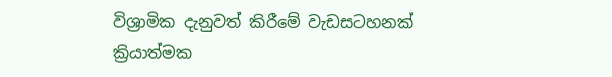විශ්‍රාමික දැනුවත් කිරීමේ වැඩසටහනක් ක්‍රියාත්මක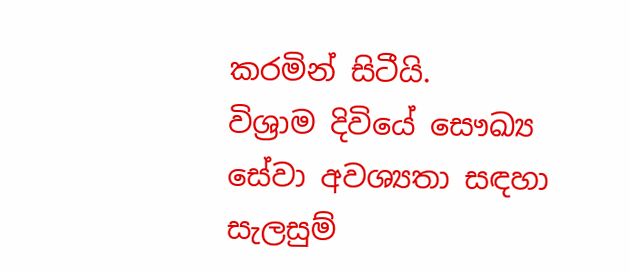කරමින් සිටීයි.
විශ්‍රාම දිවියේ සෞඛ්‍ය සේවා අවශ්‍යතා සඳහා සැලසුම්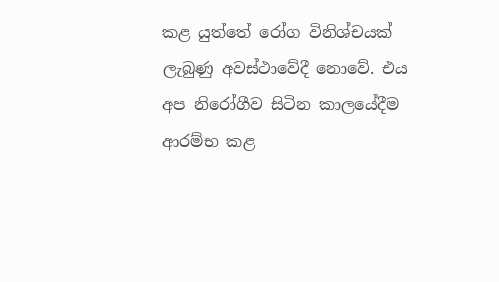කළ යුත්තේ රෝග විනිශ්චයක් ලැබුණු අවස්ථාවේදී නොවේ. එය අප නිරෝගීව සිටින කාලයේදීම ආරම්භ කළ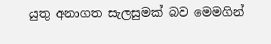යුතු අනාගත සැලසුමක් බව මෙමගින්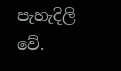පැහැදිලි වේ.